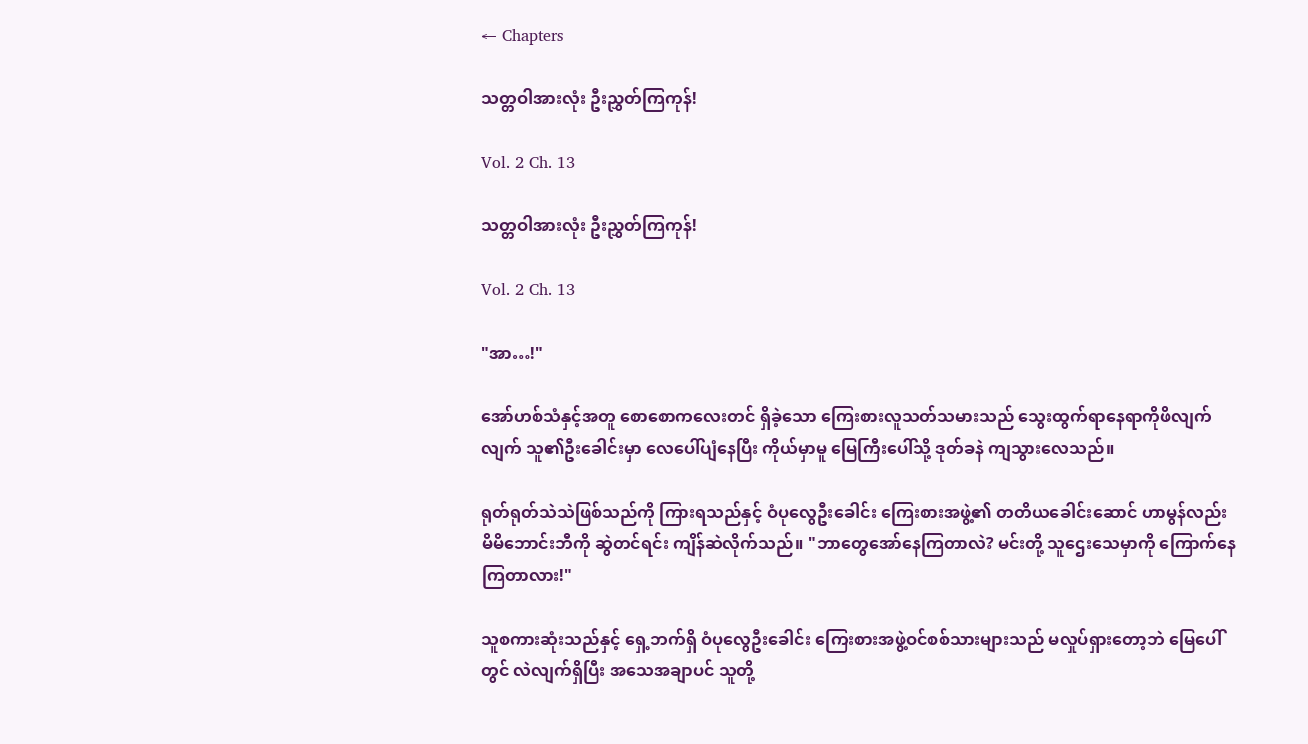← Chapters

သတ္တဝါအားလုံး ဦးညွှတ်ကြကုန်!

Vol. 2 Ch. 13

သတ္တဝါအားလုံး ဦးညွှတ်ကြကုန်!

Vol. 2 Ch. 13

"အာ…!"

အော်ဟစ်သံနှင့်အတူ စောစောကလေးတင် ရှိခဲ့သော ကြေးစားလူသတ်သမားသည် သွေးထွက်ရာနေရာကိုဖိလျက် လျက် သူ၏ဦးခေါင်းမှာ လေပေါ်ပျံနေပြီး ကိုယ်မှာမူ မြေကြီးပေါ်သို့ ဒုတ်ခနဲ ကျသွားလေသည်။

ရုတ်ရုတ်သဲသဲဖြစ်သည်ကို ကြားရသည်နှင့် ဝံပုလွေဦးခေါင်း ကြေးစားအဖွဲ့၏ တတိယခေါင်းဆောင် ဟာမွန်လည်း မိမိဘောင်းဘီကို ဆွဲတင်ရင်း ကျိန်ဆဲလိုက်သည်။ "ဘာတွေအော်နေကြတာလဲ? မင်းတို့ သူဌေးသေမှာကို ကြောက်နေကြတာလား!"

သူစကားဆုံးသည်နှင့် ရှေ့ဘက်ရှိ ဝံပုလွေဦးခေါင်း ကြေးစားအဖွဲ့ဝင်စစ်သားများသည် မလှုပ်ရှားတော့ဘဲ မြေပေါ်တွင် လဲလျက်ရှိပြီး အသေအချာပင် သူတို့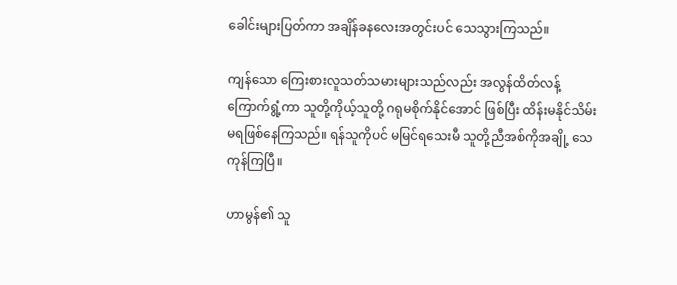ခေါင်းများပြတ်ကာ အချိန်ခန‌လေးအတွင်းပင် သေသွားကြသည်။

ကျန်သော ကြေးစားလူသတ်သမားများသည်လည်း အလွန်ထိတ်လန့်ကြောက်ရွံ့ကာ သူတို့ကိုယ့်သူတို့ ဂရုမစိုက်နိုင်အောင် ဖြစ်ပြီး ထိန်းမနိုင်သိမ်းမရဖြစ်နေကြသည်။ ရန်သူကိုပင် မမြင်ရသေးမီ သူတို့ညီအစ်ကိုအချို့ သေကုန်ကြပြီ။

ဟာမွန်၏ သူ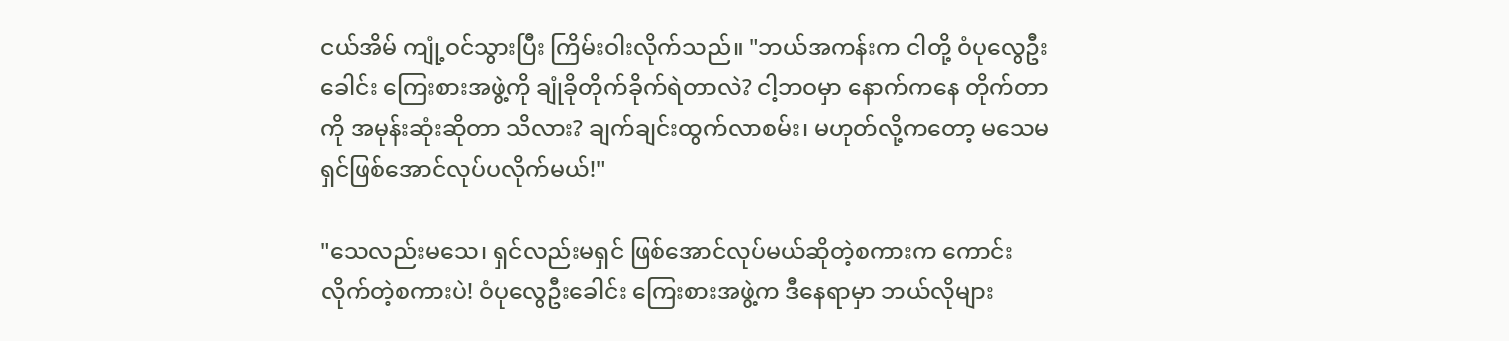ငယ်အိမ် ကျုံ့ဝင်သွားပြီး ကြိမ်းဝါးလိုက်သည်။ "ဘယ်အကန်းက ငါတို့ ဝံပုလွေဦးခေါင်း ကြေးစားအဖွဲ့ကို ချုံခိုတိုက်ခိုက်ရဲတာလဲ? ငါ့ဘဝမှာ နောက်ကနေ တိုက်တာကို အမုန်းဆုံးဆိုတာ သိလား? ချက်ချင်းထွက်လာစမ်း၊ မဟုတ်လို့ကတော့ မသေမရှင်ဖြစ်အောင်လုပ်ပလိုက်မယ်!"

"သေလည်းမသေ၊ ရှင်လည်းမရှင် ဖြစ်အောင်လုပ်မယ်ဆိုတဲ့စကားက ကောင်းလိုက်တဲ့စကားပဲ! ဝံပုလွေဦးခေါင်း ကြေးစားအဖွဲ့က ဒီနေရာမှာ ဘယ်လိုများ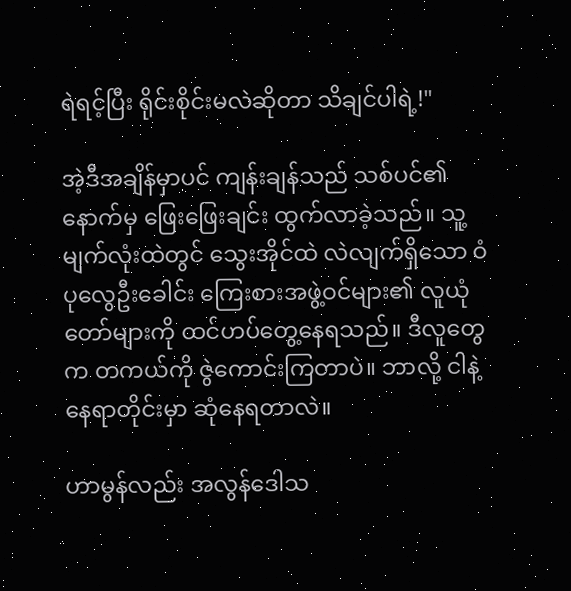ရဲရင့်ပြီး ရိုင်းစိုင်းမလဲဆိုတာ သိချင်ပါရဲ့!"

အဲ့ဒီအချိန်မှာပင် ကျန်းချန်သည် သစ်ပင်၏နောက်မှ ဖြေးဖြေးချင်း ထွက်လာခဲ့သည်။ သူ့မျက်လုံးထဲတွင် သွေးအိုင်ထဲ လဲလျက်ရှိသော ဝံပုလွေဦးခေါင်း ကြေးစားအဖွဲ့ဝင်များ၏ လူယုံတော်များကို ထင်ဟပ်တွေ့နေရသည်။ ဒီလူတွေက တကယ်ကို ဇွဲကောင်းကြတာပဲ။ ဘာလို့ ငါနဲ့ နေရာတိုင်းမှာ ဆုံနေရတာလဲ။

ဟာမွန်လည်း အလွန်ဒေါသ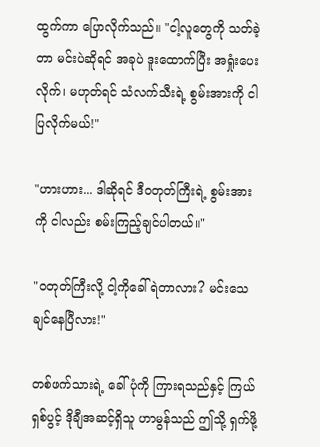ထွက်ကာ ပြောလိုက်သည်။ "ငါ့လူတွေကို သတ်ခဲ့တာ မင်းပဲဆိုရင် အခုပဲ ဒူးထောက်ပြီး အရှုံးပေးလိုက်၊ မဟုတ်ရင် သံလက်သီးရဲ့ စွမ်းအားကို ငါပြလိုက်မယ်!"

"ဟားဟား... ဒါဆိုရင် ဒီဝတုတ်ကြီးရဲ့ စွမ်းအားကို ငါလည်း စမ်းကြည့်ချင်ပါတယ်။"

"ဝတုတ်ကြီးလို့ ငါ့ကိုခေါ်ရဲတာလား? မင်းသေချင်နေပြီလား!"

တစ်ဖက်သားရဲ့ ခေါ်ပုံကို ကြားရသည်နှင့် ကြယ်ရှစ်ပွင့် ဒိုချီအဆင့်ရှိသူ ဟာမွန်သည် ဤသို့ ရှက်ဖို့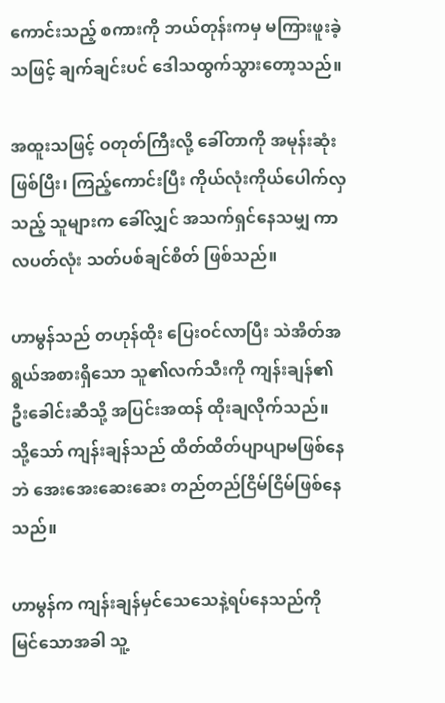ကောင်းသည့် စကားကို ဘယ်တုန်းကမှ မကြားဖူးခဲ့သဖြင့် ချက်ချင်းပင် ဒေါသထွက်သွားတော့သည်။

အထူးသဖြင့် ဝတုတ်ကြီးလို့ ခေါ်တာကို အမုန်းဆုံးဖြစ်ပြီး၊ ကြည့်ကောင်းပြီး ကိုယ်လုံးကိုယ်ပေါက်လှသည့် သူများက ခေါ်လျှင် အသက်ရှင်နေသမျှ ကာလပတ်လုံး သတ်ပစ်ချင်စိတ် ဖြစ်သည်။

ဟာမွန်သည် တဟုန်ထိုး ပြေးဝင်လာပြီး သဲအိတ်အရွယ်အစားရှိသော သူ၏လက်သီးကို ကျန်းချန်၏ဦးခေါင်းဆီသို့ အပြင်းအထန် ထိုးချလိုက်သည်။ သို့သော် ကျန်းချန်သည် ထိတ်ထိတ်ပျာပျာမဖြစ်နေဘဲ အေးအေးဆေးဆေး တည်တည်ငြိမ်ငြိမ်ဖြစ်နေသည်။

ဟာမွန်က ကျန်းချန်မှင်သေသေနဲ့ရပ်နေသည်ကို မြင်သောအခါ သူ့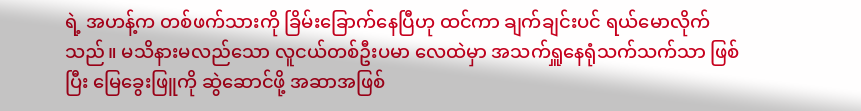ရဲ့ အဟန့်က တစ်ဖက်သားကို ခြိမ်းခြောက်နေပြီဟု ထင်ကာ ချက်ချင်းပင် ရယ်မောလိုက်သည်။ မသိနားမလည်သော လူငယ်တစ်ဦးပမာ လေထဲမှာ အသက်ရှူနေရုံသက်သက်သာ ဖြစ်ပြီး မြေခွေးဖြူကို ဆွဲဆောင်ဖို့ အဆာအဖြစ်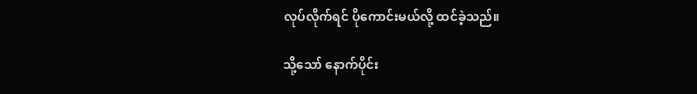လုပ်လိုက်ရင် ပိုကောင်းမယ်လို့ ထင်ခဲ့သည်။

သို့သော် နောက်ပိုင်း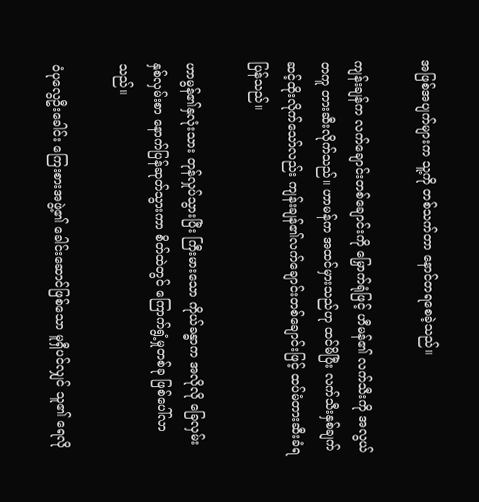အဖြစ်အပျက်များက သူ့ကို တစ်သက်တာ နောင်တရစေခဲ့သည်။

ကျန်းချန်က လက်ချောင်းတစ်ချောင်းကို မြှောက်ရုံဖြင့် ဟီမန်၏ လက်သီးကို အလွယ်တကူ တားဆီးလိုက်သည်။ ဟာမန်က အထင်မှားသည်ဟု ထင်မိပြီး လက်သီးနှစ်ချက် ဆင့်ထိုးလိုက်သော်လည်း ကျန်းချန်၏လက်ချောင်းတစ်ချောင်းဖြင့် ထပ်မံတားဆီးခံရပြန်သည်။

ဟာမွန်၏နှလုံးသား တုန်လှုပ်သွားပြီး ကြီးမားသော ကိုယ်ခန္ဓာက အလိုလို ခြေလှမ်းနှစ်လှမ်းစာ နောက်ပြန်ဆုတ်သွားကာ စိတ်ထဲတွင် ကြောက်ရွံ့မှုတစ်ခု ဖြစ်ပေါ်လာသည်။

ဝံပုလွေဦးခေါင်း ကြေးစားအဖွဲ့၏ ခေါင်းဆောင်ဖြစ်သော မူရှီပင်လျှင် သူ၏ ရေလို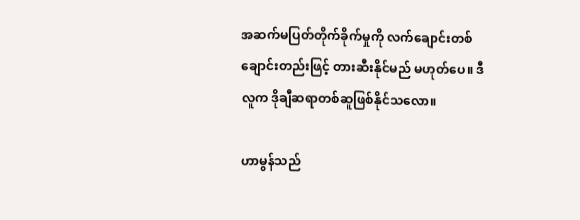အဆက်မပြတ်တိုက်ခိုက်မှုကို လက်ချောင်းတစ်ချောင်းတည်းဖြင့် တားဆီးနိုင်မည် မဟုတ်ပေ။ ဒီလူက ဒိုချီဆရာတစ်ဆူဖြစ်နိုင်သလော။

ဟာမွန်သည်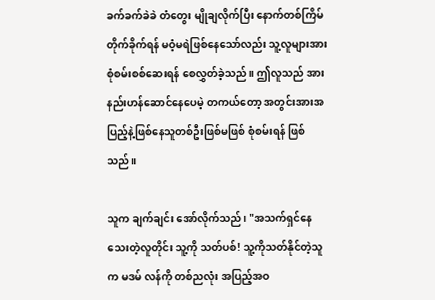ခက်ခက်ခဲခဲ တံတွေး မျိုချလိုက်ပြီး နောက်တစ်ကြိမ်တိုက်ခိုက်ရန် မဝံ့မရဲဖြစ်နေသော်လည်း သူ့လူများအား စုံစမ်းစစ်ဆေးရန် စေလွှတ်ခဲ့သည်။ ဤလူသည် အားနည်းဟန်ဆောင်နေပေမဲ့ တကယ်တော့ အတွင်းအားအပြည့်နဲ့ဖြစ်နေသူတစ်ဦးဖြစ်မဖြစ် စုံစမ်းရန် ဖြစ်သည်။

သူက ချက်ချင်း အော်လိုက်သည်၊ "အသက်ရှင်‌‌နေသေးတဲ့လူတိုင်း သူ့ကို သတ်ပစ်! သူ့ကိုသတ်နိုင်တဲ့သူက မဒမ် လန်ကို တစ်ညလုံး အပြည့်အဝ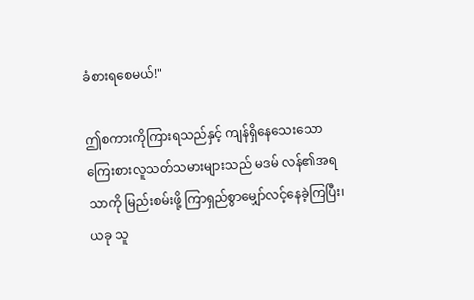ခံစားရစေမယ်!"

ဤစကားကိုကြားရသည်နှင့် ကျန်ရှိနေသေးသော ကြေးစားလူသတ်သမားများသည် မဒမ် လန်၏အရသာကို မြည်းစမ်းဖို့ ကြာရှည်စွာမျှော်လင့်နေခဲ့ကြပြီး၊ ယခု သူ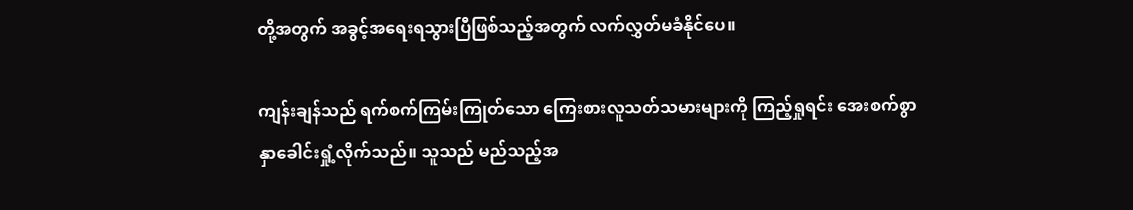တို့အတွက် အခွင့်အရေးရသွားပြီဖြစ်သည့်အတွက် လက်လွှတ်မခံနိုင်ပေ။

ကျန်းချန်သည် ရက်စက်ကြမ်းကြုတ်သော ကြေးစားလူသတ်သမားများကို ကြည့်ရှုရင်း အေးစက်စွာ နှာ‌ခေါင်းရှုံ့လိုက်သည်။ သူသည် မည်သည့်အ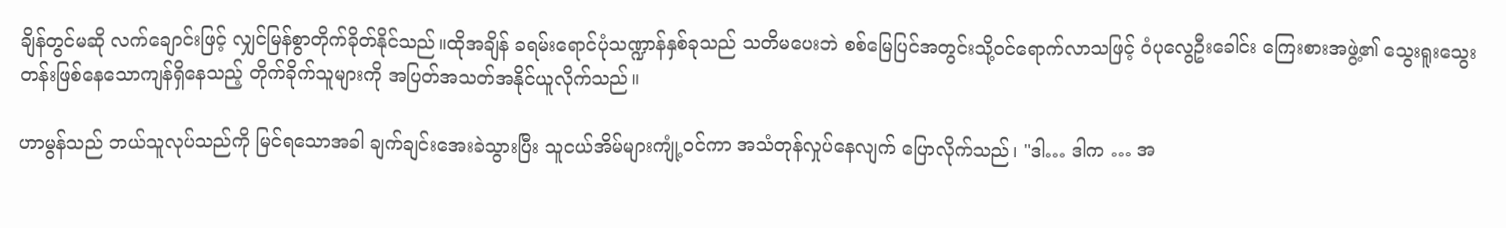ချိန်တွင်မဆို လက်ချောင်းဖြင့် လျှင်မြန်စွာတိုက်ခိုတ်နိုင်သည်။ထိုအချိန် ခရမ်းရောင်ပုံသဏ္ဍာန်နှစ်ခုသည် သတိမပေးဘဲ စစ်မြေပြင်အတွင်းသို့ဝင်ရောက်လာသဖြင့် ဝံပုလွေဦးခေါင်း ကြေးစားအဖွဲ့၏ သွေးရူးသွေးတန်းဖြစ်နေသောကျန်ရှိနေသည့် တိုက်ခိုက်သူများကို အပြတ်အသတ်အနိုင်ယူလိုက်သည်။

ဟာမွန်သည် ဘယ်သူလုပ်သည်ကို မြင်ရသောအခါ ချက်ချင်းအေးခဲသွားပြီး သူငယ်အိမ်များကျုံ့ဝင်ကာ အသံတုန်လှုပ်နေလျက် ပြောလိုက်သည်၊ "ဒါ… ဒါက … အ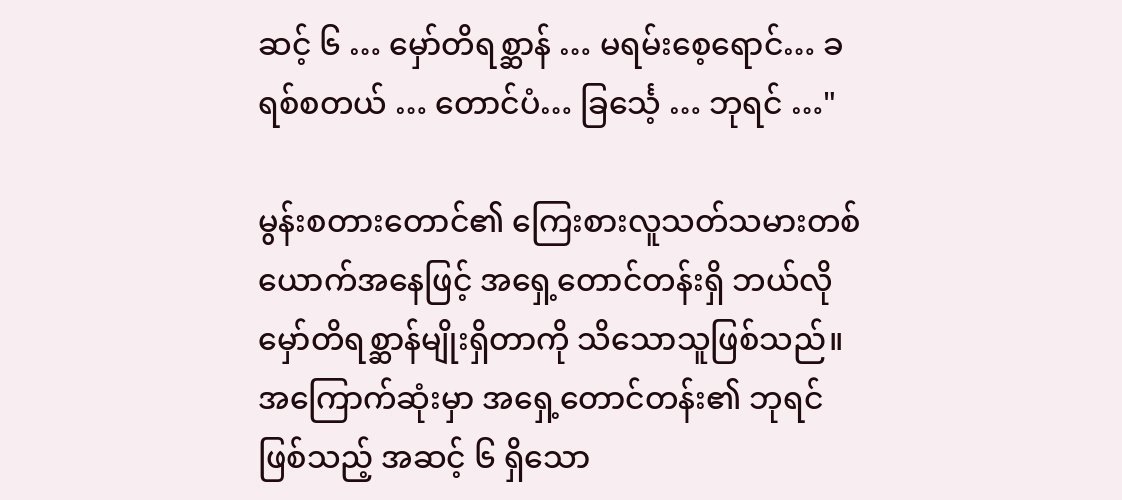ဆင့် ၆ … မှော်တိရစ္ဆာန် … မရမ်းစေ့ရောင်… ခရစ်စတယ် … တောင်ပံ… ခြင်္သေ့ … ဘုရင် …"

မွန်းစတားတောင်၏ ကြေးစားလူသတ်သမားတစ်ယောက်အနေဖြင့် အရှေ့တောင်တန်းရှိ ဘယ်လိုမှော်တိရစ္ဆာန်မျိုးရှိတာကို သိသောသူဖြစ်သည်။ အကြောက်ဆုံးမှာ အရှေ့တောင်တန်း၏ ဘုရင်ဖြစ်သည့် အဆင့် ၆ ရှိသော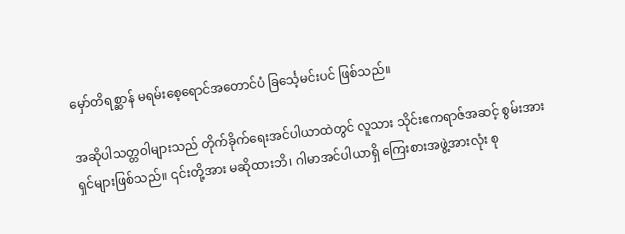မှော်တိရစ္ဆာန် မရမ်းစေ့ရောင်အတောင်ပံ ခြင်္သေ့မင်းပင် ဖြစ်သည်။

အဆိုပါသတ္တဝါများသည် တိုက်ခိုက်ရေးအင်ပါယာထဲတွင် လူသား သိုင်းဧကရာဇ်အဆင့် စွမ်းအားရှင်များဖြစ်သည်။ ၎င်းတို့အား မဆိုထားဘိ၊ ဂါမာအင်ပါယာရှိ ကြေးစားအဖွဲ့အားလုံး စု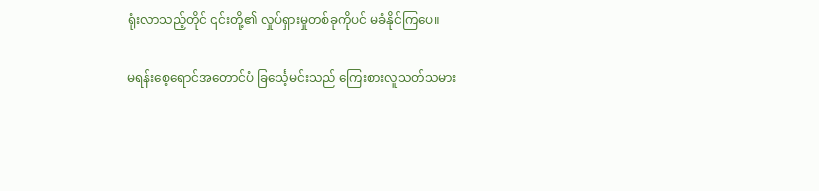ရုံးလာသည့်တိုင် ၎င်းတို့၏ လှုပ်ရှားမှုတစ်ခုကိုပင် မခံနိုင်ကြပေ။

မရန်းစေ့ရောင်အတောင်ပံ ခြင်္သေ့မင်းသည် ကြေးစားလူသတ်သမား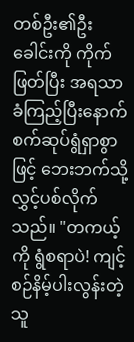တစ်ဦး၏ဦးခေါင်းကို ကိုက်ဖြတ်ပြီး အရသာခံကြည့်ပြီးနောက် စက်ဆုပ်ရွံရှာစွာဖြင့် ဘေးဘက်သို့ လွှင့်ပစ်လိုက်သည်။ "တကယ့်ကို ရွံစရာပဲ! ကျင့်စဉ်နိမ့်ပါးလွန်းတဲ့သူ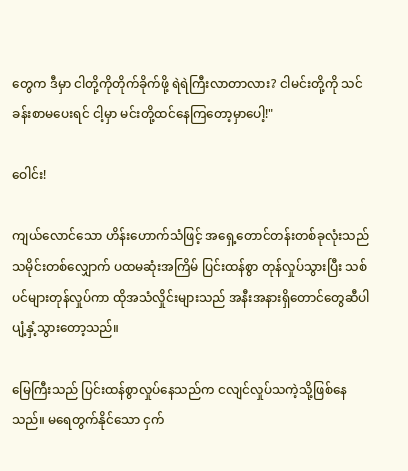တွေက ဒီမှာ ငါတို့ကိုတိုက်ခိုက်ဖို့ ရဲရဲကြီးလာတာလား? ငါမင်းတို့ကို သင်ခန်းစာမပေးရင် ငါ့မှာ မင်းတို့ထင်နေကြတော့မှာပေါ့!"

ဝေါင်း!

ကျယ်လောင်သော ဟိန်းဟောက်သံဖြင့် အရှေ့တောင်တန်းတစ်ခုလုံးသည် သမိုင်းတစ်လျှောက် ပထမဆုံးအကြိမ် ပြင်းထန်စွာ တုန်လှုပ်သွားပြီး သစ်ပင်များတုန်လှုပ်ကာ ထိုအသံလှိုင်းများသည် အနီးအနားရှိတောင်တွေဆီပါ ပျံ့နှံ့သွားတော့သည်။

မြေကြီးသည် ပြင်းထန်စွာလှုပ်နေသည်က ငလျင်လှုပ်သကဲ့သို့ဖြစ်နေသည်။ မရေတွက်နိုင်သော ငှက်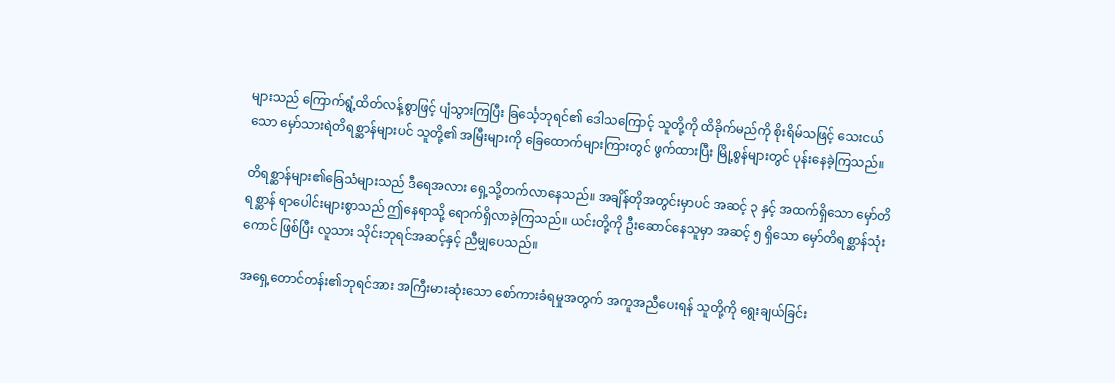များသည် ကြောက်ရွံ့ထိတ်လန့်စွာဖြင့် ပျံသွားကြပြီး ခြင်္သေ့ဘုရင်၏ ဒေါသကြောင့် သူတို့ကို ထိခိုက်မည်ကို စိုးရိမ်သဖြင့် သေးငယ်သော မှော်သားရဲတိရစ္ဆာန်များပင် သူတို့၏ အမြီးများကို ခြေထောက်များကြားတွင် ဖွက်ထားပြီး မြို့စွန်များတွင် ပုန်းနေခဲ့ကြသည်။

တိရစ္ဆာန်များ၏ခြေသံများသည် ဒီရေအလား ရှေ့သို့တက်လာနေသည်။ အချိန်တိုအတွင်းမှာပင် အဆင့် ၃ နှင့် အထက်ရှိသော မှော်တိရစ္ဆာန် ရာပေါင်းများစွာသည် ဤနေရာသို့ ရောက်ရှိလာခဲ့ကြသည်။ ယင်းတို့ကို ဦးဆောင်နေသူမှာ အဆင့် ၅ ရှိသော မှော်တိရစ္ဆာန်သုံးကောင် ဖြစ်ပြီး လူသား သိုင်းဘုရင်အဆင့်နှင့် ညီမျှပေသည်။

အရှေ့တောင်တန်း၏ဘုရင်အား အကြီးမားဆုံးသော ‌စော်ကားခံရမှုအတွက် အကူအညီပေးရန် သူတို့ကို ရွေးချယ်ခြင်း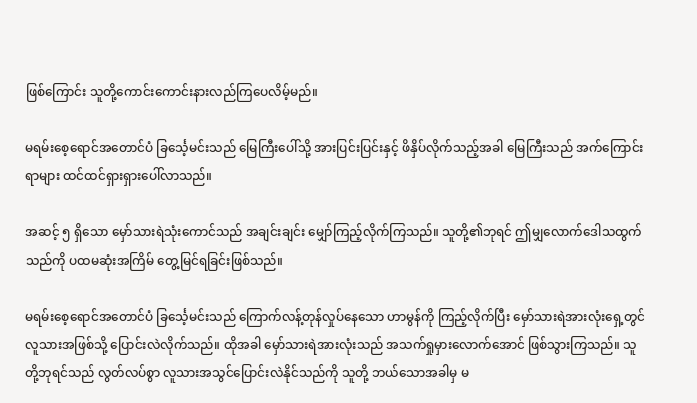ဖြစ်ကြောင်း သူတို့ကောင်းကောင်းနားလည်ကြပေလိမ့်မည်။

မရမ်းစေ့ရောင်အတောင်ပံ ခြင်္သေ့မင်းသည် မြေကြီးပေါ်သို့ အားပြင်းပြင်းနှင့် ဖိနှိပ်လိုက်သည့်အခါ မြေကြီးသည် အက်ကြောင်းရာများ ထင်ထင်ရှားရှားပေါ်လာသည်။

အဆင့် ၅ ရှိသော မှော်သားရဲသုံးကောင်သည် အချင်းချင်း မျှော်ကြည့်လိုက်ကြသည်။ သူတို့၏ဘုရင် ဤမျှလောက်ဒေါသထွက်သည်ကို ပထမဆုံးအကြိမ် တွေ့မြင်ရခြင်းဖြစ်သည်။

မရမ်းစေ့ရောင်အတောင်ပံ ခြင်္သေ့မင်းသည် ကြောက်လန့်တုန်လှုပ်နေသော ဟာမွန်ကို ကြည့်လိုက်ပြီး မှော်သားရဲအားလုံးရှေ့တွင် လူသားအဖြစ်သို့ ပြောင်းလဲလိုက်သည်။ ထိုအခါ မှော်သားရဲအားလုံးသည် အသက်ရှုမှားလောက်အောင် ဖြစ်သွားကြသည်။ သူတို့ဘုရင်သည် လွတ်လပ်စွာ လူသားအသွင်ပြောင်းလဲနိုင်သည်ကို သူတို့ ဘယ်သောအခါမှ မ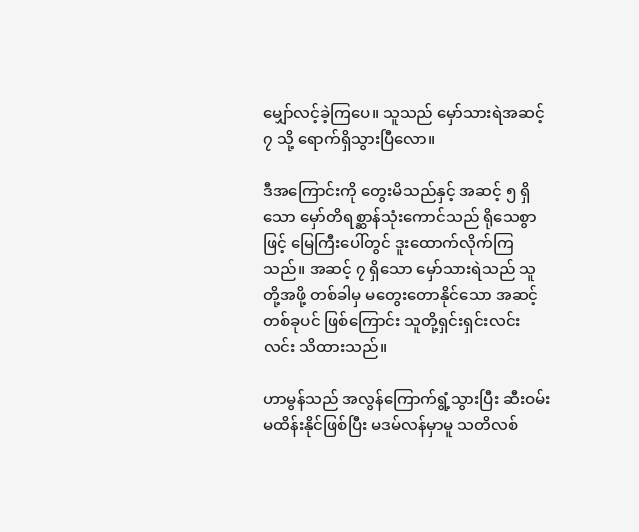မျှော်လင့်ခဲ့ကြပေ။ သူသည် မှော်သားရဲအဆင့် ၇ သို့ ရောက်ရှိသွားပြီလော။

ဒီအကြောင်းကို တွေးမိသည်နှင့် အဆင့် ၅ ရှိသော မှော်တိရစ္ဆာန်သုံးကောင်သည် ရိုသေစွာဖြင့် မြေကြီးပေါ်တွင် ဒူးထောက်လိုက်ကြသည်။ အဆင့် ၇ ရှိသော မှော်သားရဲသည် သူတို့အဖို့ တစ်ခါမှ မတွေးတောနိုင်သော အဆင့်တစ်ခုပင် ဖြစ်ကြောင်း သူတို့ရှင်းရှင်းလင်းလင်း သိထားသည်။

ဟာမွန်သည် အလွန်ကြောက်ရွံ့သွားပြီး ဆီးဝမ်းမထိန်းနိုင်ဖြစ်ပြီး မဒမ်လန်မှာမူ သတိလစ်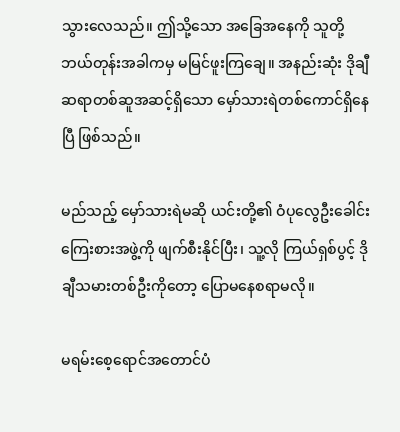သွားလေသည်။ ဤသို့သော အခြေအနေကို သူတို့ ဘယ်တုန်းအခါကမှ မမြင်ဖူးကြချေ။ အနည်းဆုံး ဒိုချီဆရာတစ်ဆူအဆင့်ရှိသော မှော်သားရဲတစ်ကောင်ရှိနေပြီ ဖြစ်သည်။

မည်သည့် မှော်သားရဲမဆို ယင်းတို့၏ ဝံပုလွေဦးခေါင်း ကြေးစားအဖွဲ့ကို ဖျက်စီးနိုင်ပြီး၊ သူ့လို ကြယ်ရှစ်ပွင့် ဒိုချီသမားတစ်ဦးကိုတော့ ပြောမနေစရာမလို။

မရမ်းစေ့ရောင်အတောင်ပံ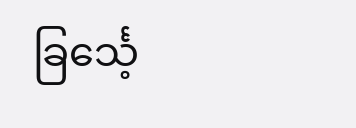ခြင်္သေ့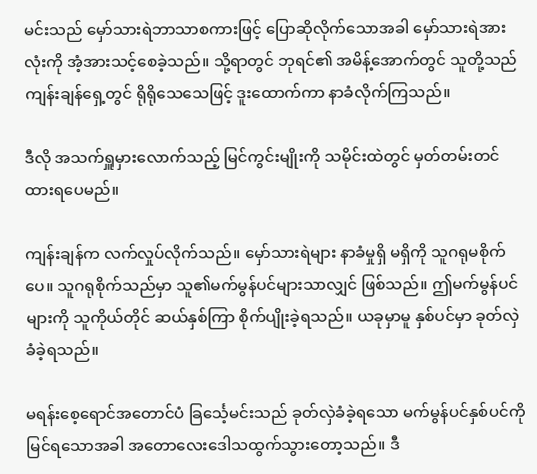မင်းသည် မှော်သားရဲဘာသာစကားဖြင့် ပြောဆိုလိုက်သောအခါ မှော်သားရဲအားလုံးကို အံ့အားသင့်စေခဲ့သည်။ သို့ရာတွင် ဘုရင်၏ အမိန့်အောက်တွင် သူတို့သည် ကျန်းချန်ရှေ့တွင် ရိုရိုသေသေဖြင့် ဒူးထောက်ကာ နာခံလိုက်ကြသည်။

ဒီလို အသက်ရှူမှားလောက်သည့် မြင်ကွင်းမျိုးကို သမိုင်းထဲတွင် မှတ်တမ်းတင်ထားရပေမည်။

ကျန်းချန်က လက်လှုပ်လိုက်သည်။ မှော်သားရဲများ နာခံမှုရှိ မရှိကို သူဂရုမစိုက်ပေ။ သူဂရုစိုက်သည်မှာ သူ၏မက်မွန်ပင်များသာလျှင် ဖြစ်သည်။ ဤမက်မွန်ပင်များကို သူကိုယ်တိုင် ဆယ်နှစ်ကြာ စိုက်ပျိုးခဲ့ရသည်။ ယခုမှာမူ နှစ်ပင်မှာ ခုတ်လှဲခံခဲ့ရသည်။

မရန်းစေ့ရောင်အတောင်ပံ ခြင်္သေ့မင်းသည် ခုတ်လှဲခံခဲ့ရသော မက်မွန်ပင်နှစ်ပင်ကို မြင်ရသောအခါ အတောလေးဒေါသထွက်သွားတော့သည်။ ဒီ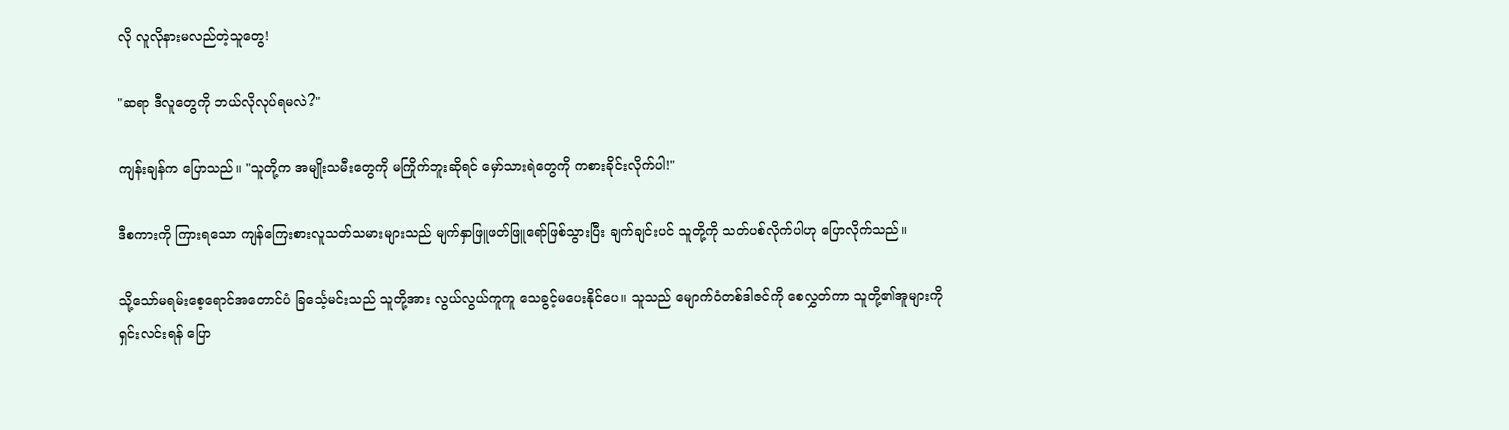လို လူလိုနားမလည်တဲ့သူတွေ!

"ဆရာ ဒီလူတွေကို ဘယ်လိုလုပ်ရမလဲ?"

ကျန်းချန်က ပြောသည်။ "သူတို့က အမျိုးသမီးတွေကို မကြိုက်ဘူးဆိုရင် မှော်သားရဲတွေကို ကစားခိုင်းလိုက်ပါ!"

ဒီစကားကို ကြားရသော ကျန်ကြေးစားလူသတ်သမားများသည် မျက်နှာဖြူဖတ်ဖြူရော်ဖြစ်သွားပြီး ချက်ချင်းပင် သူတို့ကို သတ်ပစ်လိုက်ပါဟု ပြောလိုက်သည်။

သို့‌သော်မရမ်းစေ့ရောင်အတောင်ပံ ခြင်္သေ့မင်းသည် သူတို့အား လွယ်လွယ်ကူကူ သေခွင့်မပေးနိုင်ပေ။ သူသည် မျောက်ဝံတစ်ဒါဇင်ကို စေလွှတ်ကာ သူတို့၏အူများကို ရှင်းလင်းရန် ပြော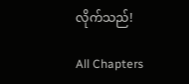လိုက်သည်!

All Chapters